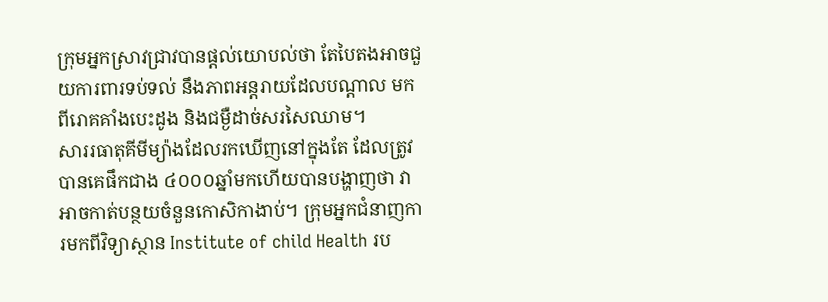ក្រុមអ្នកស្រាវជ្រាវបានផ្តល់យោបល់ថា តែបៃតងអាចជួយការពារទប់ទល់ នឹងភាពអន្តរាយដែលបណ្តាល មកពីរោគគាំងបេះដូង និងជម្ងឺដាច់សរសៃឈាម។
សាររធាតុគីមីម្យ៉ាងដែលរកឃើញនៅក្នុងតែ ដែលត្រូវបានគេផឹកជាង ៤០០០ឆ្នាំមកហើយបានបង្ហាញថា វាអាចកាត់បន្ថយចំនួនកោសិកាងាប់។ ក្រុមអ្នកជំនាញការមកពីវិទ្យាស្ថាន Institute of child Health រប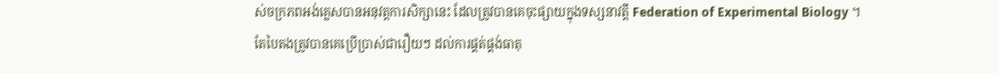ស់ចក្រភពអង់គ្លេសបានអនុវត្តការសិក្សានេះ ដែលត្រូវបានគេចុះផ្សាយក្នុងទស្សនាវត្តី Federation of Experimental Biology ។
តែបៃតងត្រូវបានគេប្រើប្រាស់ជារឿយៗ ដល់ការផ្គត់ផ្គង់ធាតុ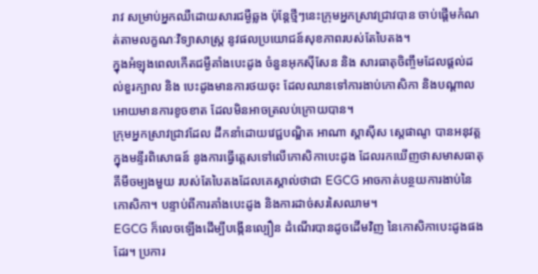រាវ សម្រាប់អ្នកឈឺដោយសារជម្ងឺឆ្លង ប៉ុន្តែថ្មីៗនេះក្រុមអ្នកស្រាវជ្រាវបាន ចាប់ផ្តើមកំណត់តាមលក្ខណៈវិទ្យាសាស្ត្រ នូវផលប្រយោជន៍សុខភាពរបស់តែបៃតង។
ក្នុងអំឡុងពេលកើតជម្ងឺគាំងបេះដូង ចំនួនអុកស៊ីសែន និង សារធាតុចិញ្ចឹមដែលផ្តល់ដល់ខួរក្បាល និង បេះដូងមានការថយចុះ ដែលឈានទៅការងាប់កោសិកា និងបណ្តាលអោយមានការខូចខាត ដែលមិនអាចត្រលប់ក្រោយបាន។
ក្រុមអ្នកស្រាវជ្រាវដែល ដឹកនាំដោយវេជ្ជបណ្ឌិត អាណា ស្តាស៊ីស ស្តេផាណូ បានអនុវត្តក្នុងមន្ទីរពិសោធន៍ នូងការធ្វើត្តេសទៅលើកោសិកាបេះដូង ដែលរកឃើញថាសមាសធាតុគីមីចម្បងមួយ របស់តែបៃតងដែលគេស្គាល់ថាជា EGCG អាចកាត់បន្ថយការងាប់នៃកោសិកា។ បន្ទាប់ពីការគាំងបេះដូង និងការដាច់សរសៃឈាម។
EGCG ក៏លេចឡើងដើម្បីបង្កើនល្បឿន ដំណើរបានដូចដើមវិញ នៃកោសិកាបេះដូងផងដែរ។ ប្រការ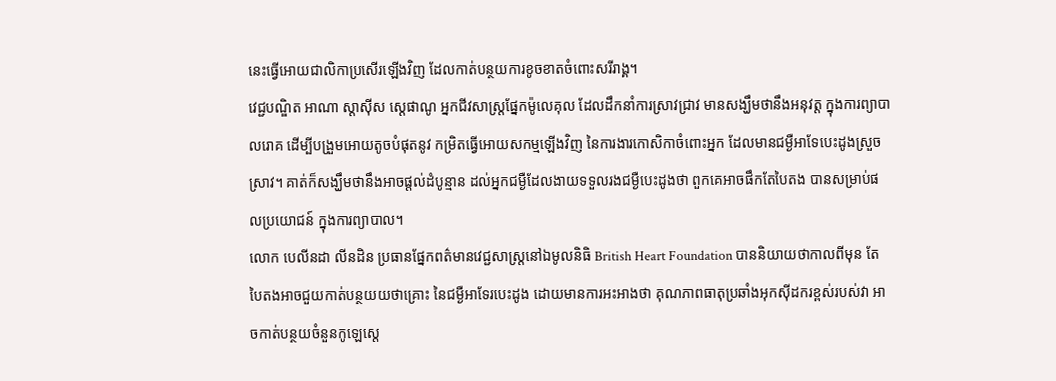នេះធ្វើអោយជាលិកាប្រសើរឡើងវិញ ដែលកាត់បន្ថយការខូចខាតចំពោះសរីរាង្គ។
វេជ្ជបណ្ឌិត អាណា ស្តាស៊ីស ស្តេផាណូ អ្នកជីវសាស្ត្រផ្នែកម៉ូលេគុល ដែលដឹកនាំការស្រាវជ្រាវ មានសង្ឃឹមថានឹងអនុវត្ត ក្នុងការព្យាបាលរោគ ដើម្បីបង្រួមអោយតូចបំផុតនូវ កម្រិតធ្វើអោយសកម្មឡើងវិញ នៃការងារកោសិកាចំពោះអ្នក ដែលមានជម្ងឺអាទែបេះដូងស្រួចស្រាវ។ គាត់ក៏សង្ឃឹមថានឹងអាចផ្តល់ដំបូន្មាន ដល់អ្នកជម្ងឺដែលងាយទទួលរងជម្ងឺបេះដូងថា ពួកគេអាចផឹកតែបៃតង បានសម្រាប់ផលប្រយោជន៍ ក្នុងការព្យាបាល។
លោក បេលីនដា លីនដិន ប្រធានផ្នែកពត៌មានវេជ្ជសាស្ត្រនៅឯមូលនិធិ British Heart Foundation បាននិយាយថាកាលពីមុន តែបៃតងអាចជួយកាត់បន្ថយយថាគ្រោះ នៃជម្ងឺអាទែរបេះដូង ដោយមានការអះអាងថា គុណភាពធាតុប្រឆាំងអុកស៊ីដករខ្ពស់របស់វា អាចកាត់បន្ថយចំនួនកូឡេស្តេ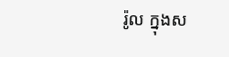រ៉ូល ក្នុងស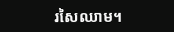រសៃឈាម។